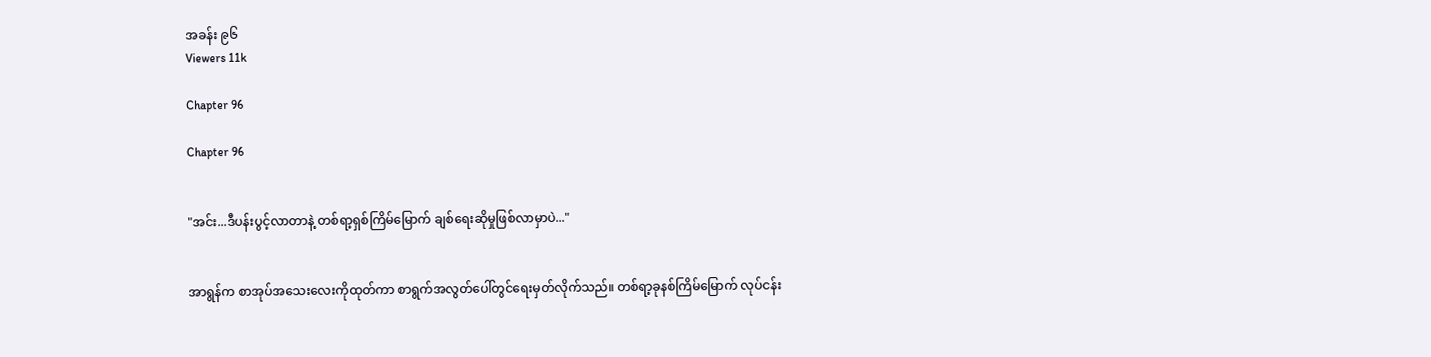အခန်း ၉၆
Viewers 11k

Chapter 96

Chapter 96


"အင်း...ဒီပန်းပွင့်လာတာနဲ့ တစ်ရာ့ရှစ်ကြိမ်မြောက် ချစ်ရေးဆိုမှုဖြစ်လာမှာပဲ..."


အာရွန်က စာအုပ်အသေးလေးကိုထုတ်ကာ စာရွက်အလွတ်ပေါ်တွင်ရေးမှတ်လိုက်သည်။ တစ်ရာ့ခုနစ်ကြိမ်မြောက် လုပ်ငန်း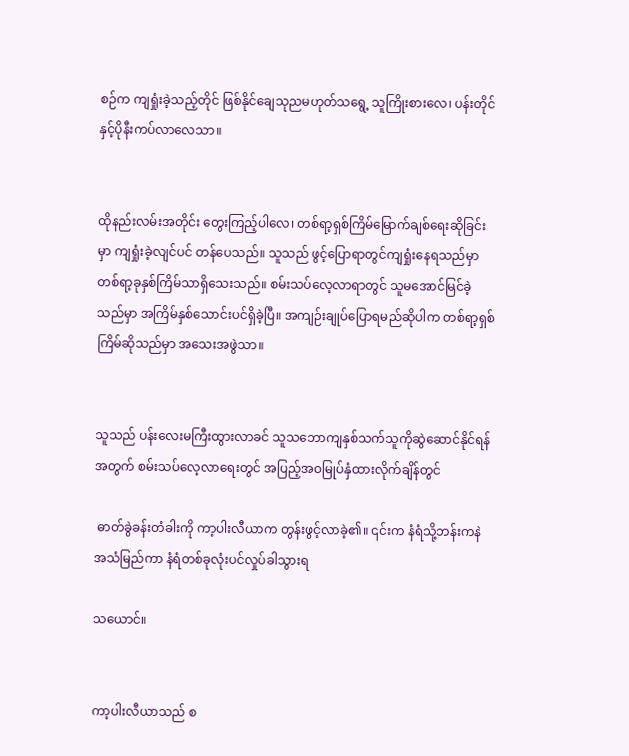စဉ်က ကျရှုံးခဲ့သည့်တိုင် ဖြစ်နိုင်ချေသုညမဟုတ်သရွေ့ သူကြိုးစားလေ၊ ပန်းတိုင်နှင့်ပိုနီးကပ်လာလေသာ။


ထိုနည်းလမ်းအတိုင်း တွေးကြည့်ပါလေ၊ တစ်ရာ့ရှစ်ကြိမ်မြောက်ချစ်ရေးဆိုခြင်းမှာ ကျရှုံးခဲ့လျင်ပင် တန်ပေသည်။ သူသည် ဖွင့်ပြောရာတွင်ကျရှုံးနေရသည်မှာ တစ်ရာ့ခုနှစ်ကြိမ်သာရှိသေးသည်။ စမ်းသပ်လေ့လာရာတွင် သူမအောင်မြင်ခဲ့သည်မှာ အကြိမ်နှစ်သောင်းပင်ရှိခဲ့ပြီ။ အကျဉ်းချုပ်ပြောရမည်ဆိုပါက တစ်ရာ့ရှစ်ကြိမ်ဆိုသည်မှာ အသေးအဖွဲသာ။


သူသည် ပန်းလေးမကြီးထွားလာခင် သူသဘောကျနှစ်သက်သူကိုဆွဲဆောင်နိုင်ရန်အတွက် စမ်းသပ်လေ့လာရေးတွင် အပြည့်အဝမြုပ်နှံထားလိုက်ချိန်တွင်

 ဓာတ်ခွဲခန်းတံခါးကို ကာ့ပါးလီယာက တွန်းဖွင့်လာခဲ့၏။ ၎င်းက နံရံသို့ဘန်းကနဲအသံမြည်ကာ နံရံတစ်ခုလုံးပင်လှုပ်ခါသွားရ

သယောင်။


ကာ့ပါးလီယာသည် စ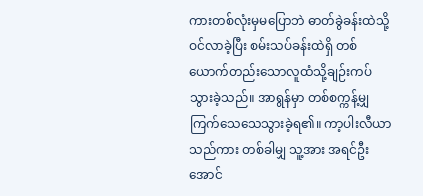ကားတစ်လုံးမှမပြောဘဲ ဓာတ်ခွဲခန်းထဲသို့ဝင်လာခဲ့ပြီး စမ်းသပ်ခန်းထဲရှိ တစ်ယောက်တည်းသောလူထံသို့ချဉ်းကပ်သွားခဲ့သည်။ အာရွန်မှာ တစ်စက္ကန့်မျှ ကြက်သေသေသွားခဲ့ရ၏။ ကာ့ပါးလီယာသည်ကား တစ်ခါမျှ သူ့အား အရင်ဦးအောင်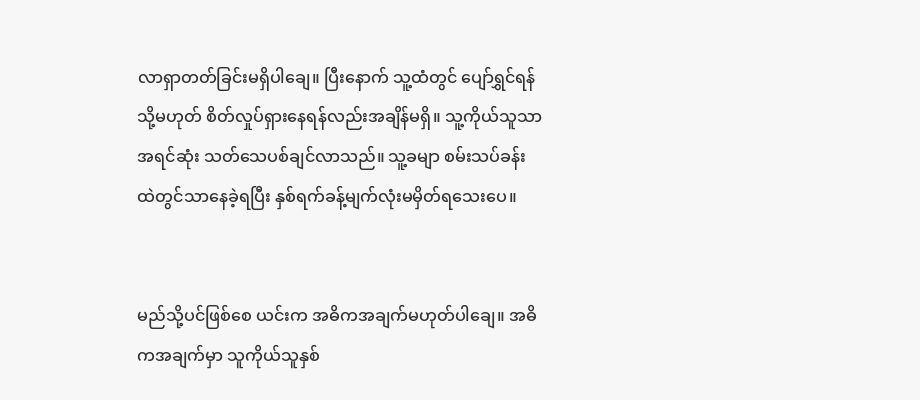လာရှာတတ်ခြင်းမရှိပါချေ။ ပြီးနောက် သူ့ထံတွင် ပျော်ရွှင်ရန် သို့မဟုတ် စိတ်လှုပ်ရှားနေရန်လည်းအချိန်မရှိ။ သူ့ကိုယ်သူသာအရင်ဆုံး သတ်သေပစ်ချင်လာသည်။ သူ့ခမျာ စမ်းသပ်ခန်းထဲတွင်သာနေခဲ့ရပြီး နှစ်ရက်ခန့်မျက်လုံးမမှိတ်ရသေးပေ။


မည်သို့ပင်ဖြစ်စေ ယင်းက အဓိကအချက်မဟုတ်ပါချေ။ အဓိကအချက်မှာ သူကိုယ်သူနှစ်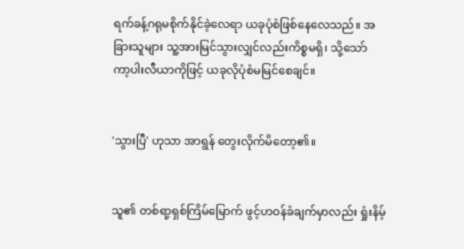ရက်ခန့်ဂရုမစိုက်နိုင်ခဲ့လေရာ ယခုပုံစံဖြစ်နေလေသည်။ အခြားသူများ သူ့အားမြင်သွားလျှင်လည်းကိစ္စမရှိ၊ သို့သော် ကာ့ပါးလီယာကိုဖြင့် ယခုလိုပုံစံမမြင်စေချင်။


'သွားပြီ' ဟုသာ အာရွန် တွေးလိုက်မိတော့၏။


သူ၏ တစ်ရာ့ရှစ်ကြိမ်မြောက် ဖွင့်ဟဝန်ခံချက်မှာလည်း ရှုံးနိမ့်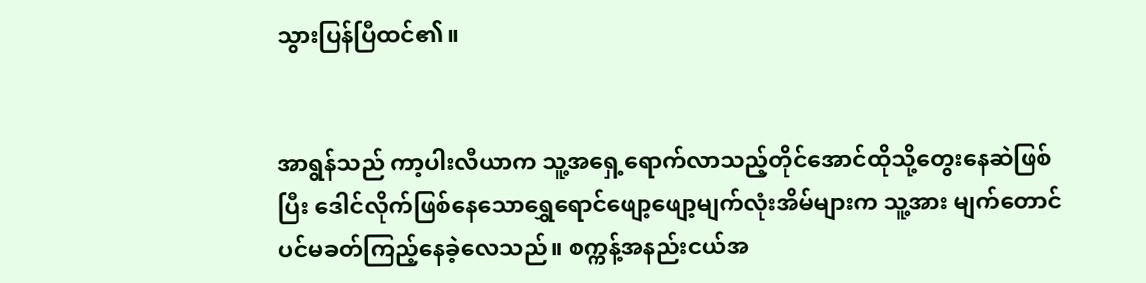သွားပြန်ပြီထင်၏။


အာရွန်သည် ကာ့ပါးလီယာက သူ့အရှေ့ရောက်လာသည့်တိုင်အောင်ထိုသို့တွေးနေဆဲဖြစ်ပြီး ဒေါင်လိုက်ဖြစ်နေသောရွှေရောင်ဖျော့ဖျော့မျက်လုံးအိမ်များက သူ့အား မျက်တောင်ပင်မခတ်ကြည့်နေခဲ့လေသည်။ စက္ကန့်အနည်းငယ်အ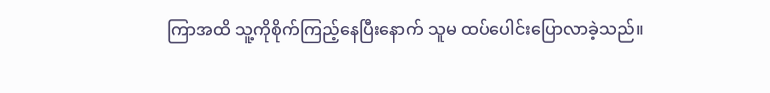ကြာအထိ သူ့ကိုစိုက်ကြည့်နေပြီးနောက် သူမ ထပ်ပေါင်းပြောလာခဲ့သည်။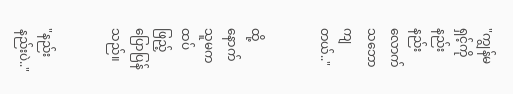"ကျွန်မရှင့်ကိုနည်းနည်းလောက် သဘောကျတယ်.."


ထို့နောက် သူမကထပ်ဖြည့်ပြောပြန်သည်။


"နည်းနည်းပဲ.."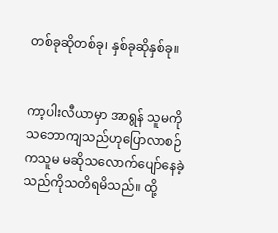တစ်ခုဆိုတစ်ခု၊ နှစ်ခုဆိုနှစ်ခု။


ကာ့ပါးလီယာမှာ အာရွန် သူမကို သဘောကျသည်ဟုပြောလာစဉ်ကသူမ မဆိုသလောက်ပျော်နေခဲ့သည်ကိုသတိရမိသည်။ ထို့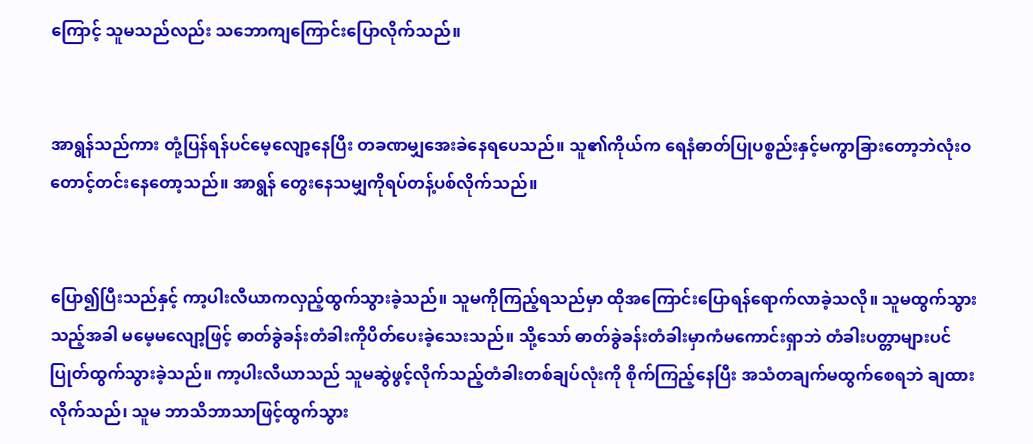ကြောင့် သူမသည်လည်း သဘောကျကြောင်းပြောလိုက်သည်။


အာရွန်သည်ကား တုံ့ပြန်ရန်ပင်မေ့လျော့နေပြီး တခဏမျှအေးခဲနေရပေသည်။ သူ၏ကိုယ်က ရေနံဓာတ်ပြုပစ္စည်းနှင့်မကွာခြားတော့ဘဲလုံးဝတောင့်တင်းနေတော့သည်။ အာရွန် တွေးနေသမျှကိုရပ်တန့်ပစ်လိုက်သည်။


ပြော၍ပြီးသည်နှင့် ကာ့ပါးလီယာကလှည့်ထွက်သွားခဲ့သည်။ သူမကိုကြည့်ရသည်မှာ ထိုအကြောင်းပြောရန်ရောက်လာခဲ့သလို။ သူမထွက်သွားသည့်အခါ မမေ့မလျော့ဖြင့် ဓာတ်ခွဲခန်းတံခါးကိုပိတ်ပေးခဲ့သေးသည်။ သို့သော် ဓာတ်ခွဲခန်းတံခါးမှာကံမကောင်းရှာဘဲ တံခါးပတ္တာများပင်ပြုတ်ထွက်သွားခဲ့သည်။ ကာ့ပါးလီယာသည် သူမဆွဲဖွင့်လိုက်သည့်တံခါးတစ်ချပ်လုံးကို စိုက်ကြည့်နေပြီး အသံတချက်မထွက်စေရဘဲ ချထားလိုက်သည်၊ သူမ ဘာသိဘာသာဖြင့်ထွက်သွား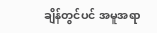ချိန်တွင်ပင် အမူအရာ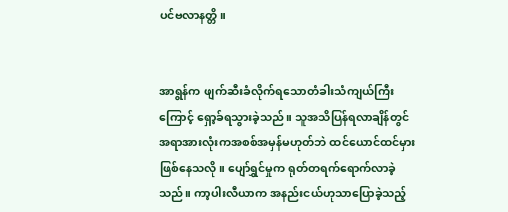ပင်ဗလာနတ္တိ။


အာရွန်က ဖျက်ဆီးခံလိုက်ရသောတံခါးသံကျယ်ကြီးကြောင့် ရှော့ခ်ရသွားခဲ့သည်။ သူအသိပြန်ရလာချိန်တွင် အရာအားလုံးကအစစ်အမှန်မဟုတ်ဘဲ ထင်ယောင်ထင်မှားဖြစ်နေသလို။ ပျော်ရွှင်မှုက ရုတ်တရက်ရောက်လာခဲ့သည်။ ကာ့ပါးလီယာက အနည်းငယ်ဟုသာပြောခဲ့သည့်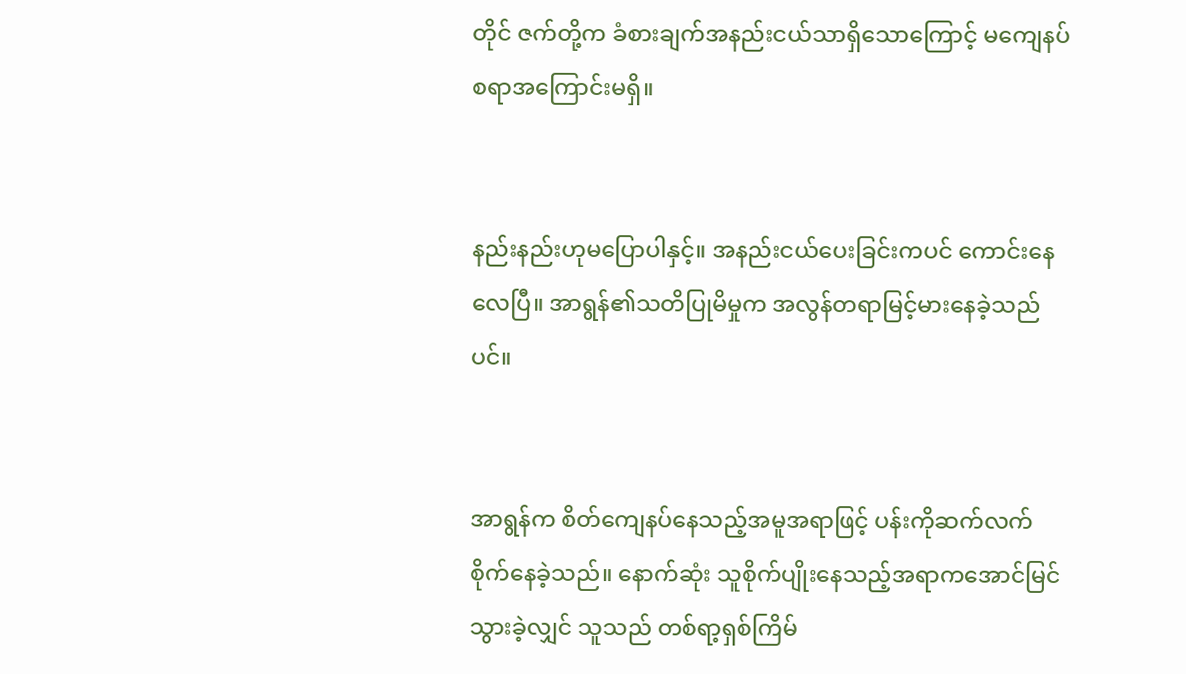တိုင် ဇက်တို့က ခံစားချက်အနည်းငယ်သာရှိသောကြောင့် မကျေနပ်စရာအကြောင်းမရှိ။


နည်းနည်းဟုမပြောပါနှင့်။ အနည်းငယ်ပေးခြင်းကပင် ကောင်းနေလေပြီ။ အာရွန်၏သတိပြုမိမှုက အလွန်တရာမြင့်မားနေခဲ့သည်ပင်။


အာရွန်က စိတ်ကျေနပ်နေသည့်အမူအရာဖြင့် ပန်းကိုဆက်လက်စိုက်နေခဲ့သည်။ နောက်ဆုံး သူစိုက်ပျိုးနေသည့်အရာကအောင်မြင်သွားခဲ့လျှင် သူသည် တစ်ရာ့ရှစ်ကြိမ်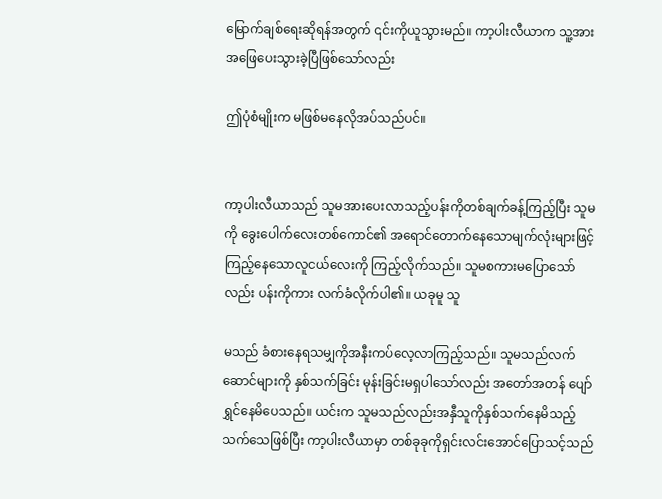မြောက်ချစ်ရေးဆိုရန်အတွက် ၎င်းကိုယူသွားမည်။ ကာ့ပါးလီယာက သူ့အားအဖြေပေးသွားခဲ့ပြီဖြစ်သော်လည်း

ဤပုံစံမျိုးက မဖြစ်မနေလိုအပ်သည်ပင်။


ကာ့ပါးလီယာသည် သူမအားပေးလာသည့်ပန်းကိုတစ်ချက်ခန့်ကြည့်ပြီး သူမကို ခွေးပေါက်လေးတစ်ကောင်၏ အရောင်တောက်နေသောမျက်လုံးများဖြင့်ကြည့်နေသောလူငယ်လေးကို ကြည့်လိုက်သည်။ သူမစကားမပြောသော်လည်း ပန်းကိုကား လက်ခံလိုက်ပါ၏။ ယခုမူ သူ

မသည် ခံစားနေရသမျှကိုအနီးကပ်လေ့လာကြည့်သည်။ သူမသည်လက်ဆောင်များကို နှစ်သက်ခြင်း မုန်းခြင်းမရှပါသော်လည်း အတော်အတန် ပျော်ရွှင်နေမိပေသည်။ ယင်းက သူမသည်လည်းအနှီသူကိုနှစ်သက်နေမိသည့်သက်သေဖြစ်ပြီး ကာ့ပါးလီယာမှာ တစ်ခုခုကိုရှင်းလင်းအောင်ပြောသင့်သည်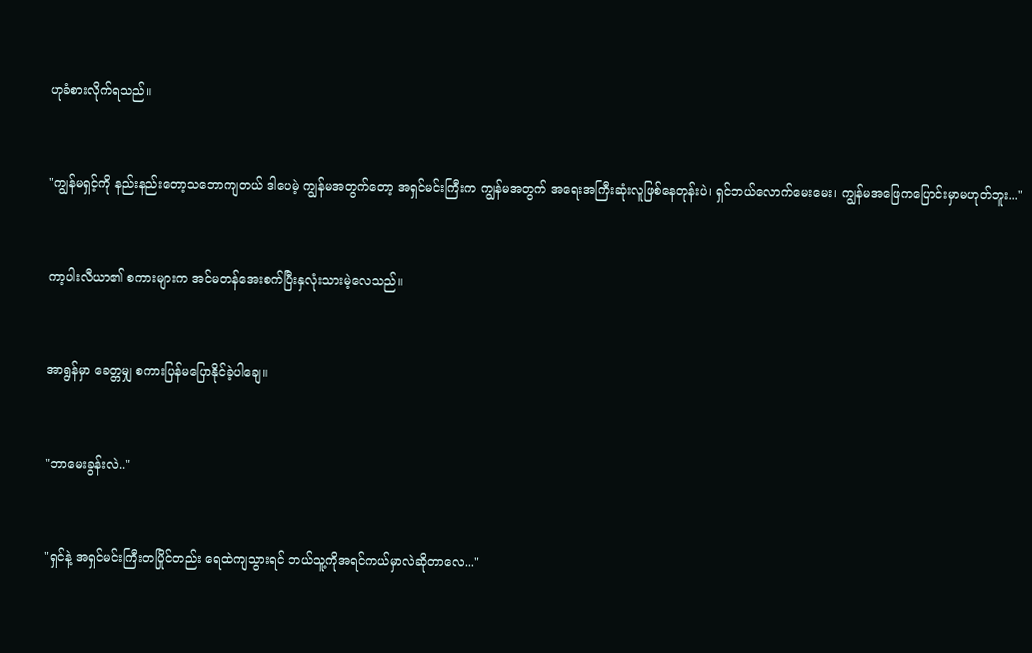ဟုခံစားလိုက်ရသည်။


"ကျွန်မရှင့်ကို နည်းနည်းတော့သဘောကျတယ် ဒါပေမဲ့ ကျွန်မအတွက်တော့ အရှင်မင်းကြီးက ကျွန်မအတွက် အရေးအကြီးဆုံးလူဖြစ်နေတုန်းပဲ၊ ရှင်ဘယ်လောက်မေးမေး၊ ကျွန်မအဖြေကပြောင်းမှာမဟုတ်ဘူး..."


ကာ့ပါးလီယာ၏ စကားများက အင်မတန်အေးစက်ပြီးနှလုံးသားမဲ့လေသည်။


အာရွန်မှာ ခေတ္တမျှ စကားပြန်မပြောနိုင်ခဲ့ပါချေ။


"ဘာမေးခွန်းလဲ.."


"ရှင်နဲ့ အရှင်မင်းကြီးတပြိုင်တည်း ရေထဲကျသွားရင် ဘယ်သူ့ကိုအရင်ကယ်မှာလဲဆိုတာလေ..."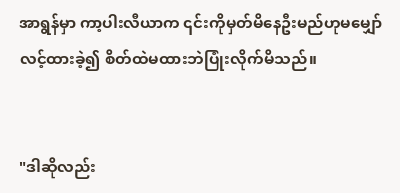အာရွန်မှာ ကာ့ပါးလီယာက ၎င်းကိုမှတ်မိနေဦးမည်ဟုမမျှော်လင့်ထားခဲ့၍ စိတ်ထဲမထားဘဲပြုံးလိုက်မိသည်။


"ဒါဆိုလည်း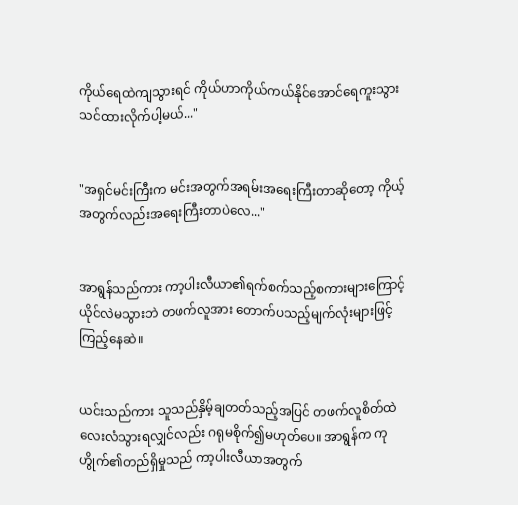ကိုယ်ရေထဲကျသွားရင် ကိုယ်ဟာကိုယ်ကယ်နိုင်အောင်ရေကူးသွားသင်ထားလိုက်ပါ့မယ်..."


"အရှင်မင်းကြီးက မင်းအတွက်အရမ်းအရေးကြီးတာဆိုတော့ ကိုယ့်အတွက်လည်းအရေးကြီးတာပဲလေ..."


အာရွန်သည်ကား ကာ့ပါးလီယာ၏ရက်စက်သည့်စကားများကြောင့်ယိုင်လဲမသွားဘဲ တဖက်လူအား တောက်ပသည့်မျက်လုံးများဖြင့်ကြည့်နေဆဲ။


ယင်းသည်ကား သူသည်နှိမ့်ချတတ်သည့်အပြင် တဖက်လူစိတ်ထဲ လေးလံသွားရလျှင်လည်း ဂရုမစိုက်၍မဟုတ်ပေ။ အာရွန်က ကုဟွိုက်၏တည်ရှိမှုသည် ကာ့ပါးလီယာအတွက်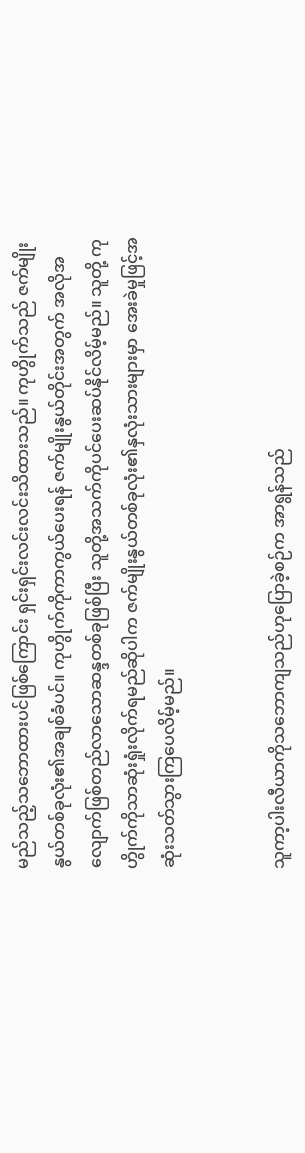မည်သည့်သဘောထားပင်ဖြစ်ကြောင်း ရှင်းရှင်းလင်းလင်းသိထားသည်။ ကုဟွိုက်သည် ဇက်မျိုးနွယ်တစ်ခုလုံး၏အချစ်ခံပင်။ ကုဟွိုက်ကိုကာကွယ်ပေးရန် ဇက်မျိုးနွယ်တိုင်းအတွက် အလိုအလျောက်ဖြစ်တည်လာသောဆန္ဒတစ်ခုဖြစ်ပြီး သူတို့အသက်ကိုပင်ပေးဆပ်နိုင်လိမ့်မည်။ သူတို့ ကုဟွိုက်ကိုသာဆုံးရှုံးလိုက်ရမည်ဆိုပါက ဇက်မျိုးနွယ်တစ်ခုလုံး၏နှလုံးသားများမှာ အေးခဲမှုဖြင့်အဆုံးသတ်သွားကြပေလိမ့်မည်။


သူကာ့ပါးလီယာကိုသဘောကျသည်ဟုပြောခဲ့စဉ်က အာရွန်သည်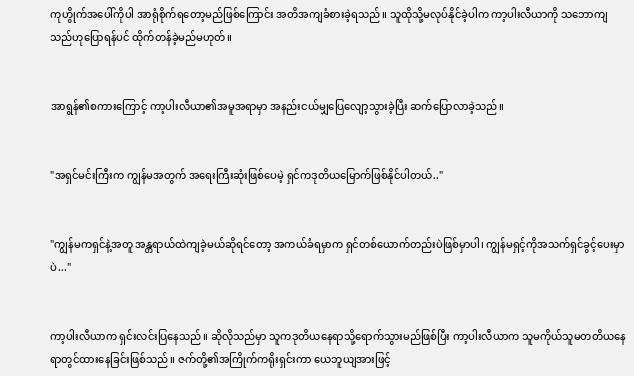ကုဟွိုက်အပေါ်ကိုပါ အာရုံစိုက်ရတော့မည်ဖြစ်ကြောင်း အတိအကျခံစားခဲ့ရသည်။ သူထိုသို့မလုပ်နိုင်ခဲ့ပါက ကာ့ပါးလီယာကို သဘောကျသည်ဟုပြောရန်ပင် ထိုက်တန်ခဲ့မည်မဟုတ်။


အာရွန်၏စကားကြောင့် ကာ့ပါးလီယာ၏အမူအရာမှာ အနည်းငယ်မျှပြေလျော့သွားခဲ့ပြီး ဆက်ပြောလာခဲ့သည်။


"အရှင်မင်းကြီးက ကျွန်မအတွက် အရေးကြီးဆုံးဖြစ်ပေမဲ့ ရှင်ကဒုတိယမြောက်ဖြစ်နိုင်ပါတယ်.."


"ကျွန်မကရှင်နဲ့အတူ အန္တရာယ်ထဲကျခဲ့မယ်ဆိုရင်တော့ အကယ်ခံရမှာက ရှင်တစ်ယောက်တည်းပဲဖြစ်မှာပါ၊ ကျွန်မရှင့်ကိုအသက်ရှင်ခွင့်ပေးမှာပဲ..."


ကာ့ပါးလီယာက ရှင်းလင်းပြနေသည်။ ဆိုလိုသည်မှာ သူကဒုတိယနေရာသို့ရောက်သွားမည်ဖြစ်ပြီး ကာ့ပါးလီယာက သူမကိုယ်သူမတတိယနေရာတွင်ထားနေခြင်းဖြစ်သည်။ ဇက်တို့၏အကြိုက်ကရိုးရှင်းကာ ယေဘူယျအားဖြင့်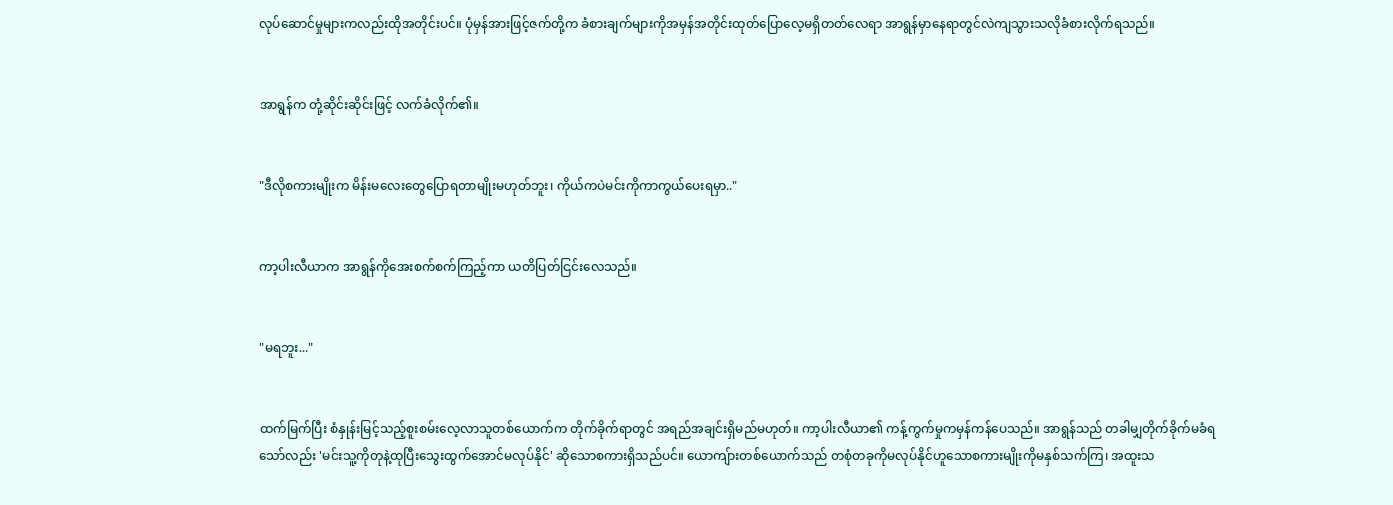လုပ်ဆောင်မှုများကလည်းထိုအတိုင်းပင်။ ပုံမှန်အားဖြင့်ဇက်တို့က ခံစားချက်များကိုအမှန်အတိုင်းထုတ်ပြောလေ့မရှိတတ်လေရာ အာရွန်မှာနေရာတွင်လဲကျသွားသလိုခံစားလိုက်ရသည်။


အာရွန်က တုံ့ဆိုင်းဆိုင်းဖြင့် လက်ခံလိုက်၏။


"ဒီလိုစကားမျိုးက မိန်းမလေးတွေပြောရတာမျိုးမဟုတ်ဘူး၊ ကိုယ်ကပဲမင်းကိုကာကွယ်ပေးရမှာ.."


ကာ့ပါးလီယာက အာရွန်ကိုအေးစက်စက်ကြည့်ကာ ယတိပြတ်ငြင်းလေသည်။


"မရဘူး..."


ထက်မြက်ပြီး စံနှုန်းမြင့်သည့်စူးစမ်းလေ့လာသူတစ်ယောက်က တိုက်ခိုက်ရာတွင် အရည်အချင်းရှိမည်မဟုတ်။ ကာ့ပါးလီယာ၏ ကန့်ကွက်မှုကမှန်ကန်ပေသည်။ အာရွန်သည် တခါမျှတိုက်ခိုက်မခံရသော်လည်း 'မင်းသူ့ကိုတုနဲ့ထုပြီးသွေးထွက်အောင်မလုပ်နိုင်' ဆိုသောစကားရှိသည်ပင်။ ယောကျ်ားတစ်ယောက်သည် တစုံတခုကိုမလုပ်နိုင်ဟူသောစကားမျိုးကိုမနှစ်သက်ကြ၊ အထူးသ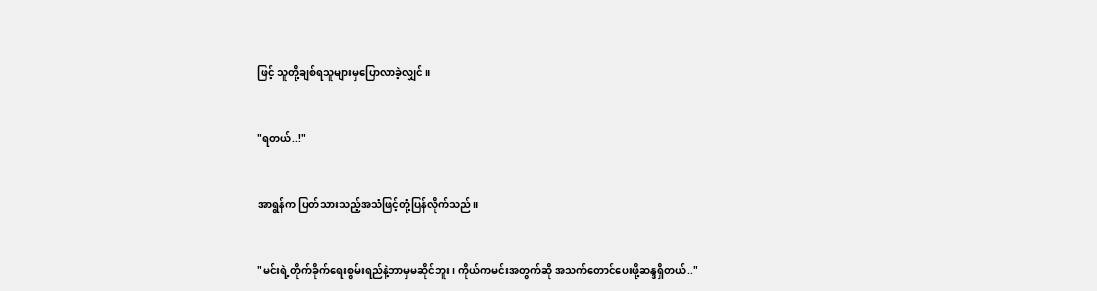ဖြင့် သူတို့ချစ်ရသူများမှပြောလာခဲ့လျှင်။


"ရတယ်..!"


အာရွန်က ပြတ်သားသည့်အသံဖြင့်တုံ့ပြန်လိုက်သည်။


"မင်းရဲ့တိုက်ခိုက်ရေးစွမ်းရည်နဲ့ဘာမှမဆိုင်ဘူး၊ ကိုယ်ကမင်းအတွက်ဆို အသက်တောင်ပေးဖို့ဆန္ဒရှိတယ်.."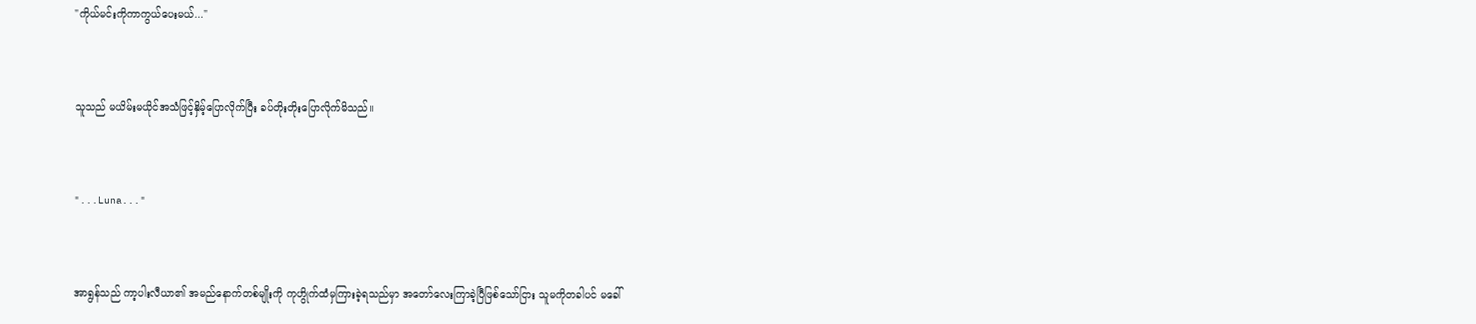"ကိုယ်မင်းကိုကာကွယ်ပေးမယ်..."


သူသည် မယိမ်းမယိုင်အသံဖြင့်နှိမ့်ပြောလိုက်ပြီး ခပ်တိုးတိုးပြောလိုက်မိသည်။


"...Luna..."


အာရွန်သည် ကာ့ပါးလီယာ၏ အမည်နောက်တစ်မျိုးကို ကုဟွိုက်ထံမှကြားခဲ့ရသည်မှာ အတော်လေးကြာခဲ့ပြီဖြစ်သော်ငြား သူမကိုတခါပင် မခေါ်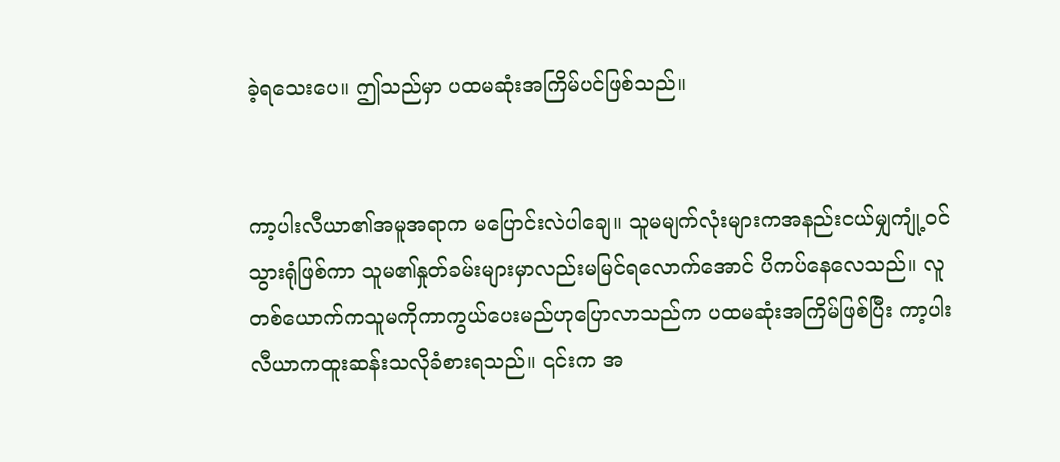ခဲ့ရသေးပေ။ ဤသည်မှာ ပထမဆုံးအကြိမ်ပင်ဖြစ်သည်။


ကာ့ပါးလီယာ၏အမူအရာက မပြောင်းလဲပါချေ။ သူမမျက်လုံးများကအနည်းငယ်မျှကျုံ့ဝင်သွားရုံဖြစ်ကာ သူမ၏နှုတ်ခမ်းများမှာလည်းမမြင်ရလောက်အောင် ပိကပ်နေလေသည်။ လူတစ်ယောက်ကသူမကိုကာကွယ်ပေးမည်ဟုပြောလာသည်က ပထမဆုံးအကြိမ်ဖြစ်ပြီး ကာ့ပါးလီယာကထူးဆန်းသလိုခံစားရသည်။ ၎င်းက အ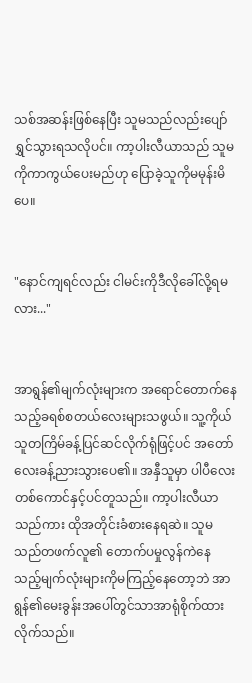သစ်အဆန်းဖြစ်နေပြီး သူမသည်လည်းပျော်ရွှင်သွားရသလိုပင်။ ကာ့ပါးလီယာသည် သူမကိုကာကွယ်ပေးမည်ဟု ပြောခဲ့သူကိုမမုန်းမိပေ။


"နောင်ကျရင်လည်း ငါမင်းကိုဒီလိုခေါ်လို့ရမလား..."


အာရွန်၏မျက်လုံးများက အရောင်တောက်နေသည့်ခရစ်စတယ်လေးများသဖွယ်။ သူ့ကိုယ်သူတကြိမ်ခန့်ပြင်ဆင်လိုက်ရုံဖြင့်ပင် အတော်လေးခန့်ညားသွားပေ၏။ အနှီသူမှာ ပါပီလေးတစ်ကောင်နှင့်ပင်တူသည်။ ကာ့ပါးလီယာသည်ကား ထိုအတိုင်းခံစားနေရဆဲ။ သူမသည်တဖက်လူ၏ တောက်ပမှုလွန်ကဲနေသည့်မျက်လုံးများကိုမကြည့်နေတော့ဘဲ အာရွန်၏မေးခွန်းအပေါ်တွင်သာအာရုံစိုက်ထားလိုက်သည်။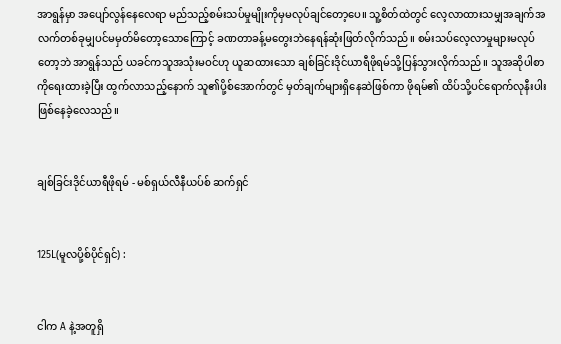အာရွန်မှာ အပျော်လွန်နေလေရာ မည်သည့်စမ်းသပ်မှုမျိုးကိုမှမလုပ်ချင်တော့ပေ။ သူ့စိတ်ထဲတွင် လေ့လာထားသမျှအချက်အလက်တစ်ခုမျှပင်မမှတ်မိတော့သောကြောင့် ခဏတာခန့်မတွေးဘဲနေရန်ဆုံးဖြတ်လိုက်သည်။ စမ်းသပ်လေ့လာမှုများမလုပ်တော့ဘဲ အာရွန်သည် ယခင်ကသူအသုံးမဝင်ဟု ယူဆထားသော ချစ်ခြင်းဒိုင်ယာရီဖိုရမ်သို့ပြန်သွားလိုက်သည်။ သူအဆိုပါစာကိုရေးထားခဲ့ပြီး ထွက်လာသည့်နောက် သူ၏ပို့စ်အောက်တွင် မှတ်ချက်များရှိနေဆဲဖြစ်ကာ ဖိုရမ်၏ ထိပ်သို့ပင်ရောက်လုနီးပါးဖြစ်နေခဲ့လေသည်။


ချစ်ခြင်းဒိုင်ယာရီဖိုရမ် - မစ်ရှယ်လီနီယပ်စ် ဆက်ရှင်


125L(မူလပို့စ်ပိုင်ရှင်) :


ငါက A နဲ့အတူရှိ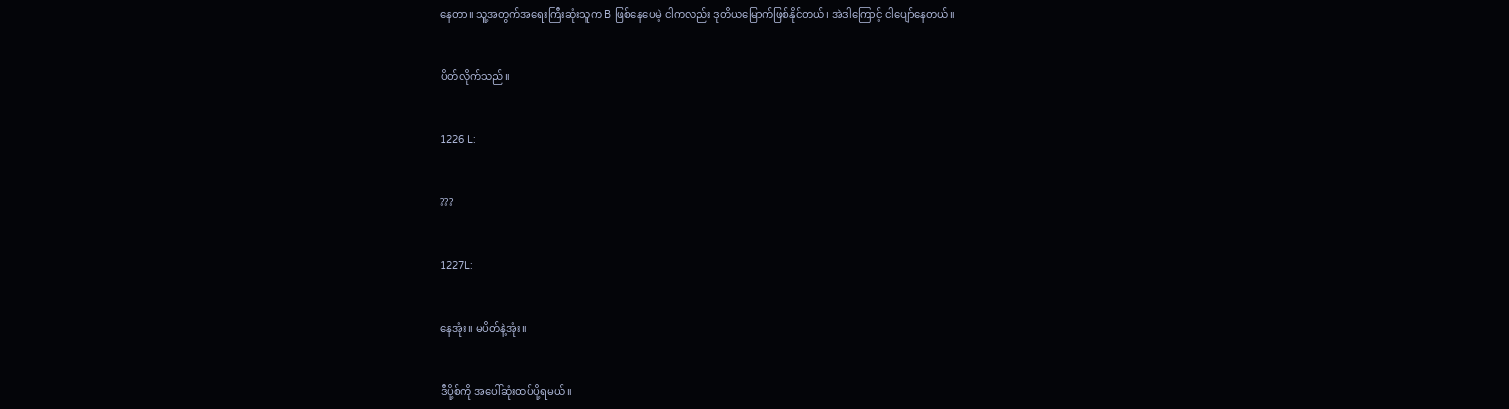နေတာ။ သူ့အတွက်အရေးကြီးဆုံးသူက B ဖြစ်နေပေမဲ့ ငါကလည်း ဒုတိယမြောက်ဖြစ်နိုင်တယ်၊ အဲဒါကြောင့် ငါပျော်နေတယ်။


ပိတ်လိုက်သည်။


1226 L:


???


1227L:


နေအုံး။ မပိတ်နဲ့အုံး။


ဒီပို့စ်ကို အပေါ်ဆုံးထပ်ပို့ရမယ်။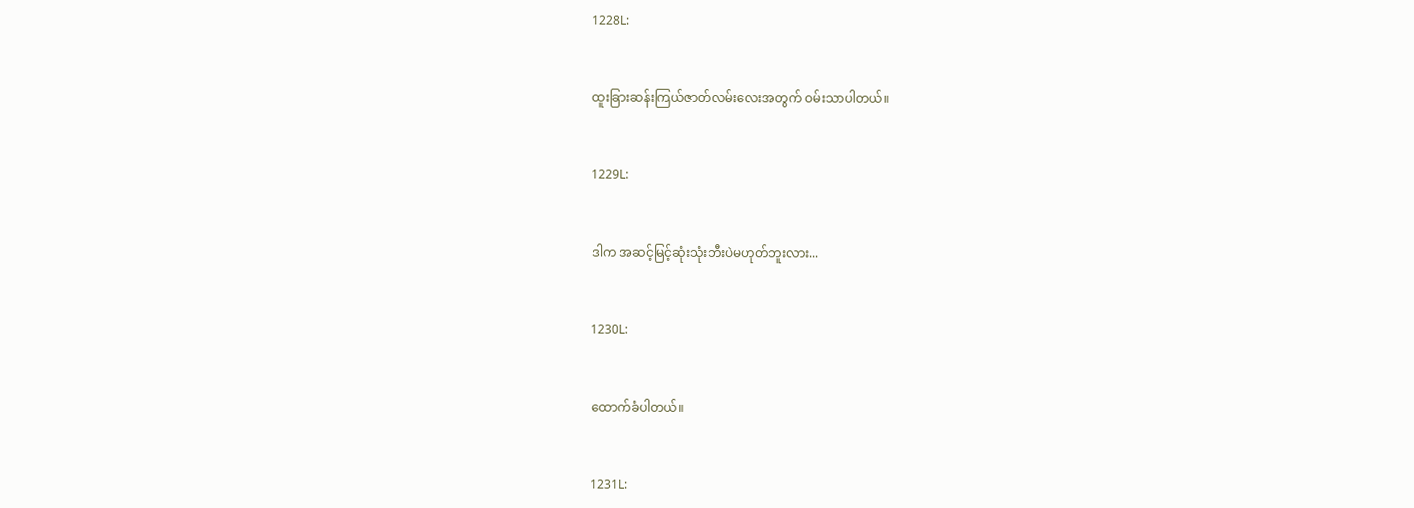1228L:


ထူးခြားဆန်းကြယ်ဇာတ်လမ်းလေးအတွက် ဝမ်းသာပါတယ်။


1229L:


ဒါက အဆင့်မြင့်ဆုံးသုံးဘီးပဲမဟုတ်ဘူးလား...


1230L:


ထောက်ခံပါတယ်။


1231L: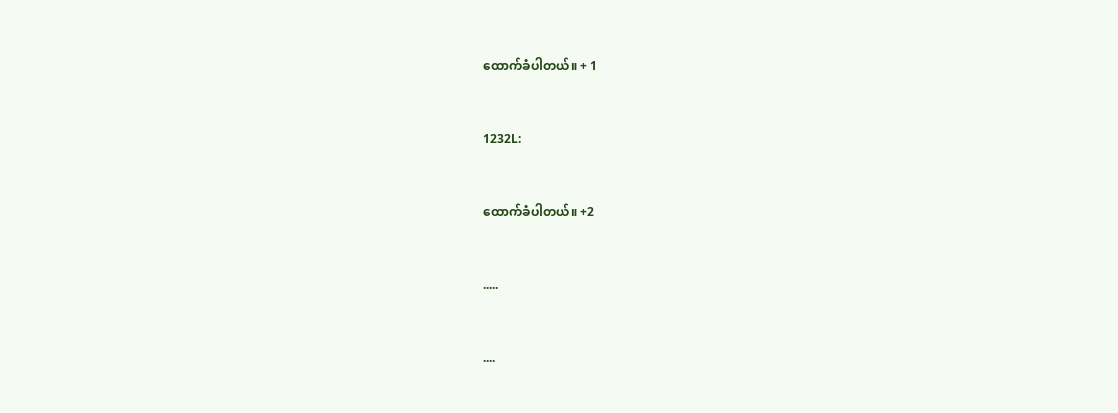ထောက်ခံပါတယ်။ + 1


1232L:


ထောက်ခံပါတယ်။ +2


.....


....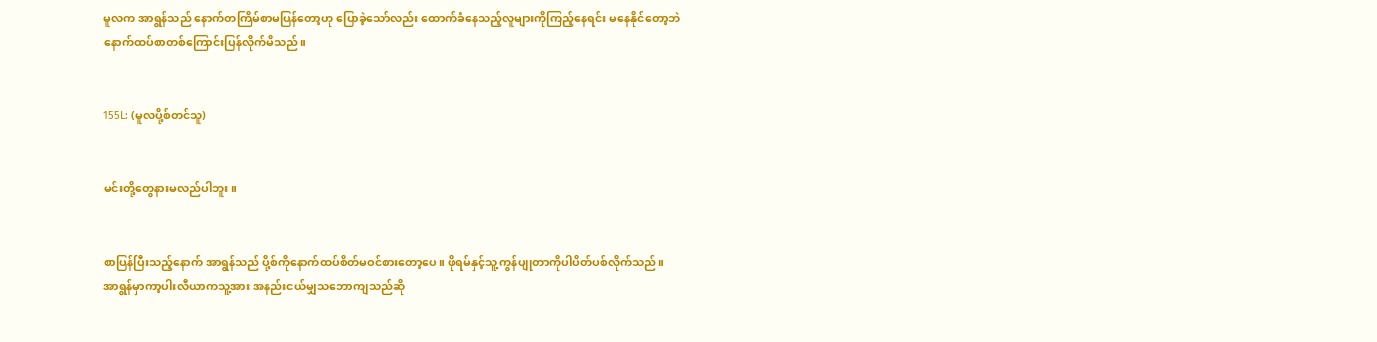မူလက အာရွန်သည် နောက်တကြိမ်စာမပြန်တော့ဟု ပြောခဲ့သော်လည်း ထောက်ခံနေသည့်လူများကိုကြည့်နေရင်း မနေနိုင်တော့ဘဲ နောက်ထပ်စာတစ်ကြောင်းပြန်လိုက်မိသည်။


155L: (မူလပို့စ်တင်သူ)


မင်းတို့တွေနားမလည်ပါဘူး။


စာပြန်ပြီးသည့်နောက် အာရွန်သည် ပို့စ်ကိုနောက်ထပ်စိတ်မဝင်စားတော့ပေ။ ဖိုရမ်နှင့်သူ့ကွန်ပျုတာကိုပါပိတ်ပစ်လိုက်သည်။ အာရွန်မှာကာ့ပါးလီယာကသူ့အား အနည်းငယ်မျှသဘောကျသည်ဆို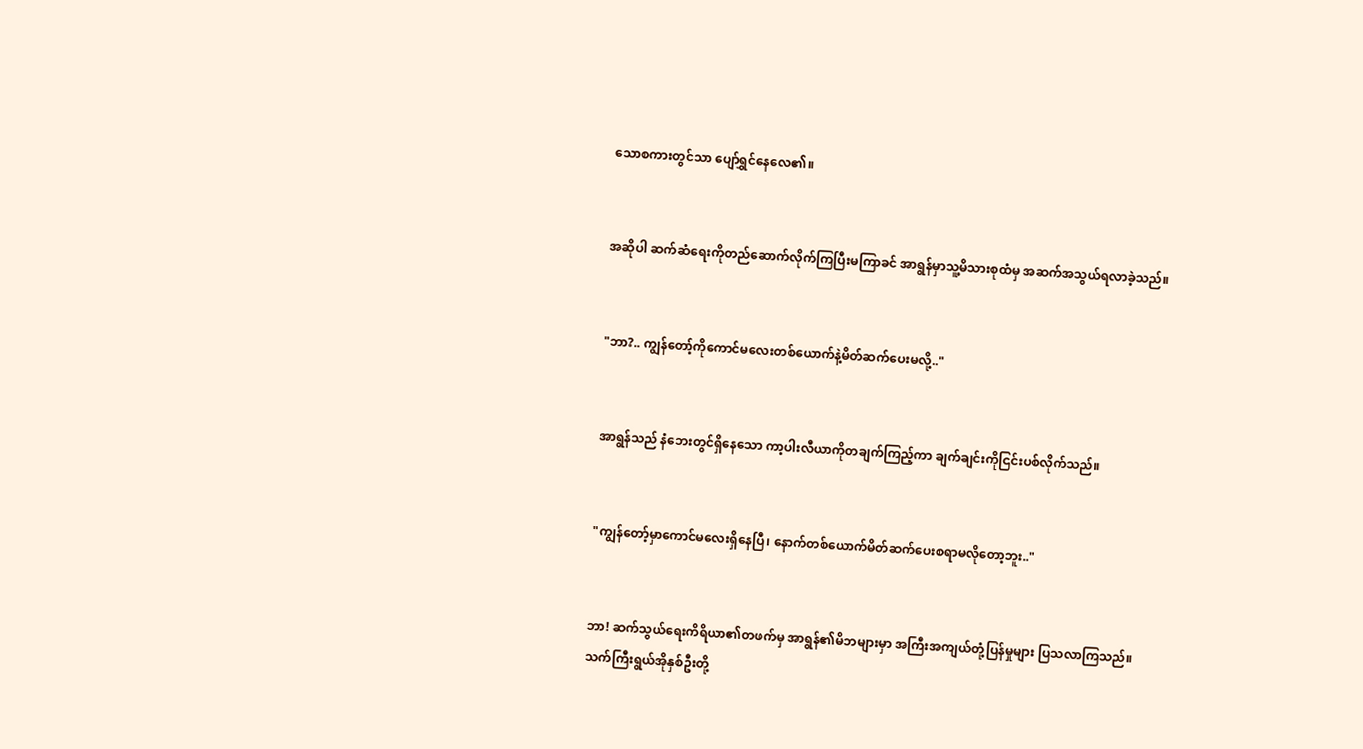သောစကားတွင်သာ ပျော်ရွှင်နေလေ၏။


အဆိုပါ ဆက်ဆံရေးကိုတည်ဆောက်လိုက်ကြပြီးမကြာခင် အာရွန်မှာသူ့မိသားစုထံမှ အဆက်အသွယ်ရလာခဲ့သည်။


"ဘာ?.. ကျွန်တော့်ကိုကောင်မလေးတစ်ယောက်နဲ့မိတ်ဆက်ပေးမလို့.."


အာရွန်သည် နံဘေးတွင်ရှိနေသော ကာ့ပါးလီယာကိုတချက်ကြည့်ကာ ချက်ချင်းကိုငြင်းပစ်လိုက်သည်။


"ကျွန်တော့်မှာကောင်မလေးရှိနေပြီ၊ နောက်တစ်ယောက်မိတ်ဆက်ပေးစရာမလိုတော့ဘူး.."


ဘာ! ဆက်သွယ်ရေးကိရိယာ၏တဖက်မှ အာရွန်၏မိဘများမှာ အကြီးအကျယ်တုံ့ပြန်မှုများ ပြသလာကြသည်။ သက်ကြီးရွယ်အိုနှစ်ဦးတို့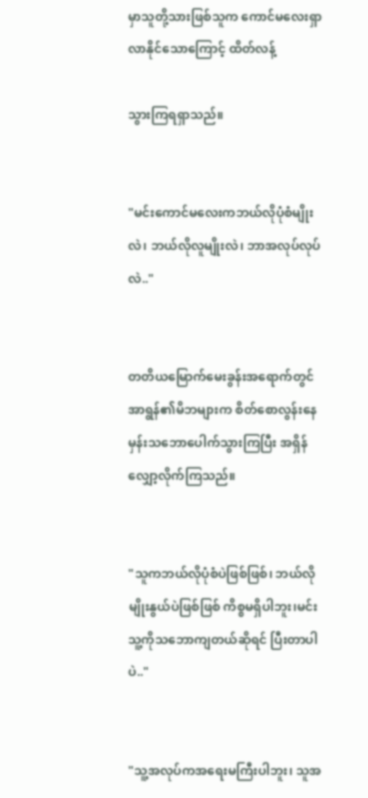မှာသူတို့သားဖြစ်သူက ကောင်မလေးရှာလာနိုင်သောကြောင့် ထိတ်လန့်

သွားကြရရှာသည်။


"မင်းကောင်မလေးကဘယ်လိုပုံစံမျိုးလဲ၊ ဘယ်လိုလူမျိုးလဲ၊ ဘာအလုပ်လုပ်လဲ.."


တတိယမြောက်မေးခွန်းအရောက်တွင် အာရွန်၏မိဘများက စိတ်စောလွန်းနေမှန်းသဘောပေါက်သွားကြပြီး အရှိန်လျှော့လိုက်ကြသည်။


"သူကဘယ်လိုပုံစံပဲဖြစ်ဖြစ်၊ ဘယ်လိုမျိုးနွယ်ပဲဖြစ်ဖြစ် ကိစ္စမရှိပါဘူး၊မင်းသူ့ကိုသဘောကျတယ်ဆိုရင် ပြီးတာပါပဲ.."


"သူ့အလုပ်ကအရေးမကြီးပါဘူး၊ သူအ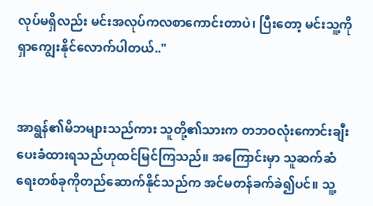လုပ်မရှိလည်း မင်းအလုပ်ကလစာကောင်းတာပဲ၊ ပြီးတော့ မင်းသူ့ကိုရှာကျွေးနိုင်လောက်ပါတယ်.."


အာရွန်၏မိဘများသည်ကား သူတို့၏သားက တဘဝလုံးကောင်းချီးပေးခံထားရသည်ဟုထင်မြင်ကြသည်။ အကြောင်းမှာ သူဆက်ဆံရေးတစ်ခုကိုတည်ဆောက်နိုင်သည်က အင်မတန်ခက်ခဲ၍ပင်။ သူ့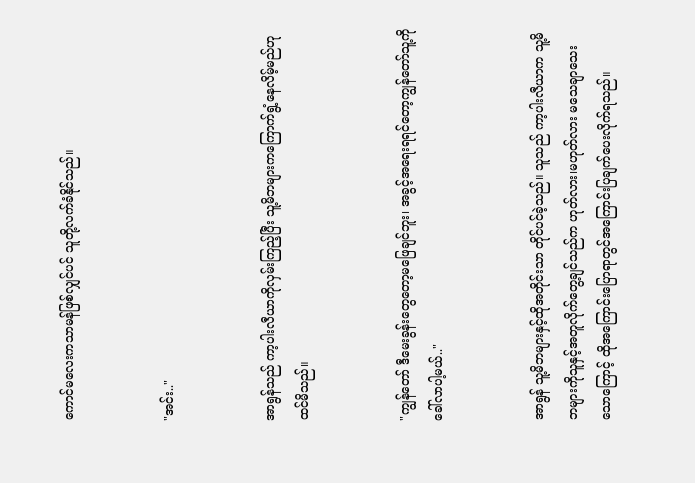ကောင်မလေးကသာမန်ဖြစ်လျှင်ပင် သူတို့လက်ခံနိုင်သည်။


"အင်း.."


အာရွန်သည် ကာ့ပါးလီယာကိုလှမ်းကြည့်ပြီး သူ့မိဘများကကြောက်ရွံ့နေလိမ့်မည်ဟုထင်မိသည်။


"ကျွန်တော် ဒီမေးခွန်းတွေတော့မဖြေချင်ဘူး၊ အခွင့်အရေးရရင်တော့ကျွန်တော်သူ့ကိုခေါ်လာပါ့မယ်.."


အာရွန် သူ့မိဘများနှင့်ထိုအတိုင်းသာ တိုင်ပင်ခဲ့သည်။ သူသည် ကာ့ပါးလီယာက သူ့မိဘများကိုသူနှင့်အတူလိုက်တွေ့ချင်သည်က ဟုတ်လား၊မဟုတ်လား မသေချာသေးသောကြောင့် ထိုအကြောင်းပြောရာတွင်အကြောင်းပြချက်ပေးလိုက်ရသည်။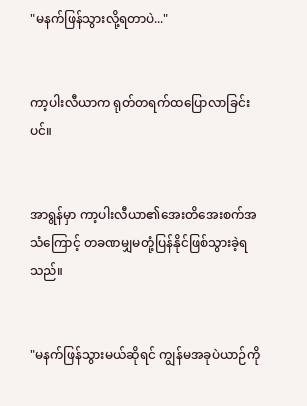"မနက်ဖြန်သွားလို့ရတာပဲ..."


ကာ့ပါးလီယာက ရုတ်တရက်ထပြောလာခြင်းပင်။


အာရွန်မှာ ကာ့ပါးလီယာ၏အေးတိအေးစက်အသံကြောင့် တခဏမျှမတုံ့ပြန်နိုင်ဖြစ်သွားခဲ့ရသည်။


"မနက်ဖြန်သွားမယ်ဆိုရင် ကျွန်မအခုပဲယာဉ်ကို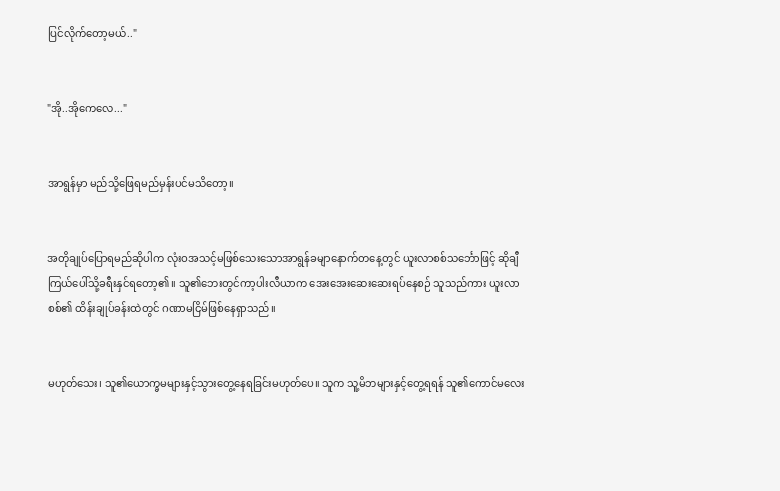ပြင်လိုက်တော့မယ်.."


"အို..အိုကေလေ..."


အာရွန်မှာ မည်သို့ဖြေရမည်မှန်းပင်မသိတော့။


အတိုချုပ်ပြောရမည်ဆိုပါက လုံးဝအသင့်မဖြစ်သေးသောအာရွန်ခမျာနောက်တနေ့တွင် ယူးလာစစ်သင်္ဘောဖြင့် ဆိုချီကြယ်ပေါ်သို့ခရီးနှင်ရတော့၏။ သူ၏ဘေးတွင်ကာ့ပါးလီယာက အေးအေးဆေးဆေးရပ်နေစဉ် သူသည်ကား ယူးလာစစ်၏ ထိန်းချုပ်ခန်းထဲတွင် ဂဏာမငြိမ်ဖြစ်နေရှာသည်။


မဟုတ်သေး၊ သူ၏ယောက္ခမများနှင့်သွားတွေ့နေရခြင်းမဟုတ်ပေ။ သူက သူ့မိဘများနှင့်တွေ့ရရန် သူ၏ကောင်မလေး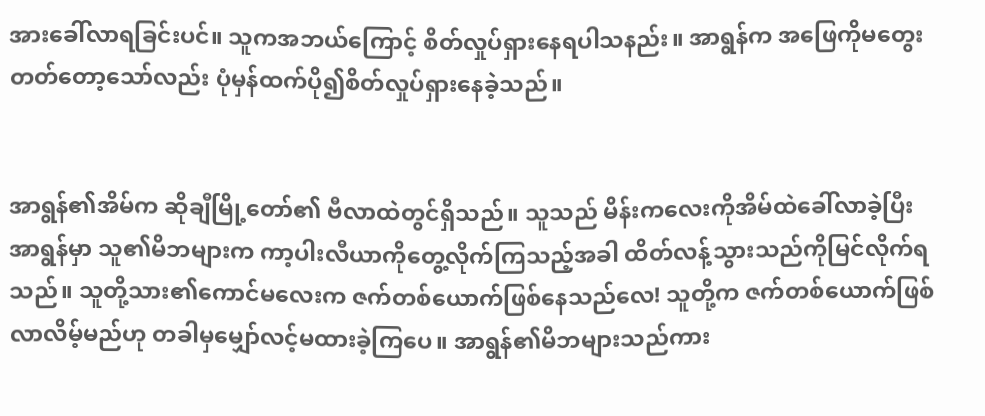အားခေါ်လာရခြင်းပင်။ သူကအဘယ်ကြောင့် စိတ်လှုပ်ရှားနေရပါသနည်း။ အာရွန်က အဖြေကိုမတွေးတတ်တော့သော်လည်း ပုံမှန်ထက်ပို၍စိတ်လှုပ်ရှားနေခဲ့သည်။


အာရွန်၏အိမ်က ဆိုချီမြို့တော်၏ ဗီလာထဲတွင်ရှိသည်။ သူသည် မိန်းကလေးကိုအိမ်ထဲခေါ်လာခဲ့ပြီး အာရွန်မှာ သူ၏မိဘများက ကာ့ပါးလီယာကိုတွေ့လိုက်ကြသည့်အခါ ထိတ်လန့်သွားသည်ကိုမြင်လိုက်ရသည်။ သူတို့သား၏ကောင်မလေးက ဇက်တစ်ယောက်ဖြစ်နေသည်လေ! သူတို့က ဇက်တစ်ယောက်ဖြစ်လာလိမ့်မည်ဟု တခါမှမျှော်လင့်မထားခဲ့ကြပေ။ အာရွန်၏မိဘများသည်ကား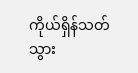ကိုယ်ရှိန်သတ်သွား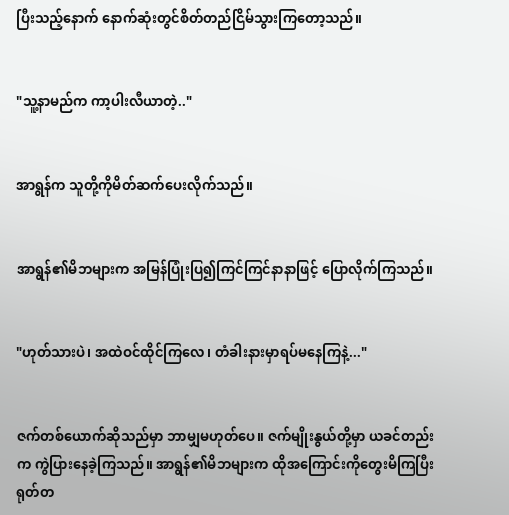ပြီးသည့်နောက် နောက်ဆုံးတွင်စိတ်တည်ငြိမ်သွားကြတော့သည်။


"သူ့နာမည်က ကာ့ပါးလီယာတဲ့.."


အာရွန်က သူတို့ကိုမိတ်ဆက်ပေးလိုက်သည်။


အာရွန်၏မိဘများက အမြန်ပြုံးပြ၍ကြင်ကြင်နာနာဖြင့် ပြောလိုက်ကြသည်။


"ဟုတ်သားပဲ၊ အထဲဝင်ထိုင်ကြလေ၊ တံခါးနားမှာရပ်မနေကြနဲ့..."


ဇက်တစ်ယောက်ဆိုသည်မှာ ဘာမျှမဟုတ်ပေ။ ဇက်မျိုးနွယ်တို့မှာ ယခင်တည်းက ကွဲပြားနေခဲ့ကြသည်။ အာရွန်၏မိဘများက ထိုအကြောင်းကိုတွေးမိကြပြီး ရုတ်တ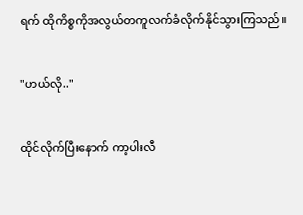ရက် ထိုကိစ္စကိုအလွယ်တကူလက်ခံလိုက်နိုင်သွားကြသည်။


"ဟယ်လို.."


ထိုင်လိုက်ပြီးနောက် ကာ့ပါးလီ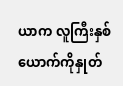ယာက လူကြီးနှစ်ယောက်ကိုနှုတ်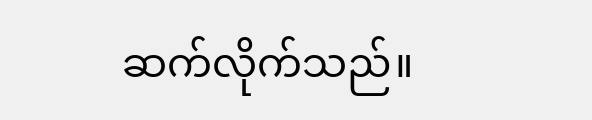ဆက်လိုက်သည်။